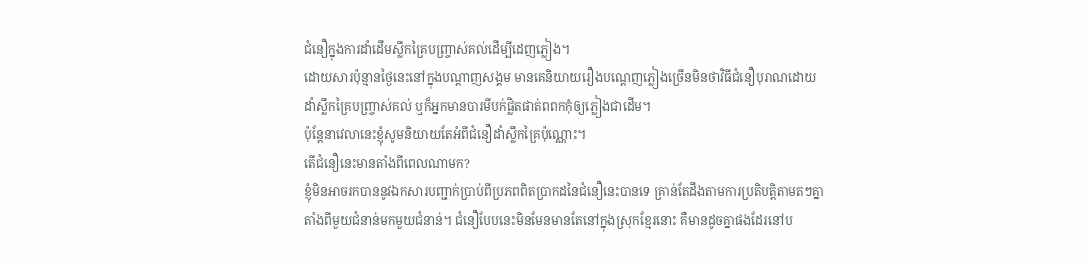ជំនឿក្នុងការដាំដើមស្លឹកគ្រៃបញ្ច្រាស់គល់ដើម្បីដេញភ្លៀង។
ដោយសារប៉ុន្មានថ្ងៃនេះនៅក្នុងបណ្តាញសង្គម មានគេនិយាយរឿងបណ្តេញភ្លៀងច្រើនមិនថាវិធីជំនឿបុរាណដោយដាំស្លឹកគ្រៃបញ្ច្រាស់គល់ ឬក៏អ្នកមានបារមីបក់ផ្លិតផាត់ពពកកុំឲ្យភ្លៀងជាដើម។
ប៉ុន្តែនាវេលានេះខ្ញុំសូមនិយាយតែអំពីជំនឿដាំស្លឹកគ្រៃប៉ុណ្ណោះ។
តើជំនឿនេះមានតាំងពីពេលណាមក?
ខ្ញុំមិនអាចរកបាននូវឯកសារបញ្ជាក់ប្រាប់ពីប្រភពពិតប្រាកដនៃជំនឿនេះបានទេ គ្រាន់តែដឹងតាមការប្រតិបត្តិតាមតៗគ្នាតាំងពីមួយជំនាន់មកមួយជំនាន់។ ជំនឿបែបនេះមិនមែនមានតែនៅក្នុងស្រុកខ្មែរនោះ គឺមានដូចគ្នាផងដែរនៅប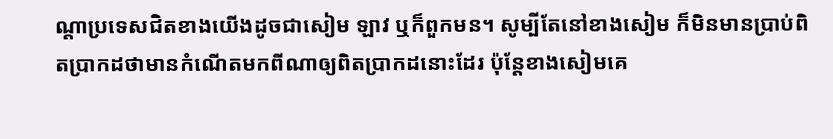ណ្តាប្រទេសជិតខាងយើងដូចជាសៀម ឡាវ ឬក៏ពួកមន។ សូម្បីតែនៅខាងសៀម ក៏មិនមានប្រាប់ពិតប្រាកដថាមានកំណើតមកពីណាឲ្យពិតប្រាកដនោះដែរ ប៉ុន្តែខាងសៀមគេ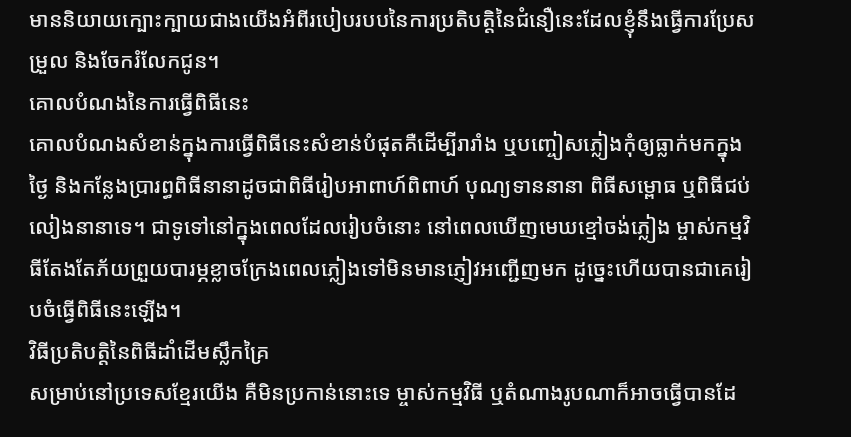មាននិយាយក្បោះក្បាយជាងយើងអំពីរបៀបរបបនៃការប្រតិបត្តិនៃជំនឿនេះដែលខ្ញុំនឹងធ្វើការប្រែសម្រួល និងចែករំលែកជូន។
គោលបំណងនៃការធ្វើពិធីនេះ
គោលបំណងសំខាន់ក្នុងការធ្វើពិធីនេះសំខាន់បំផុតគឺដើម្បីរារាំង ឬបញ្ចៀសភ្លៀងកុំឲ្យធ្លាក់មកក្នុងថ្ងៃ និងកន្លែងប្រារព្ធពិធីនានាដូចជាពិធីរៀបអាពាហ៍ពិពាហ៍ បុណ្យទាននានា ពិធីសម្ពោធ ឬពិធីជប់លៀងនានាទេ។ ជាទូទៅនៅក្នុងពេលដែលរៀបចំនោះ នៅពេលឃើញមេឃខ្មៅចង់ភ្លៀង ម្ចាស់កម្មវិធីតែងតែភ័យព្រួយបារម្ភខ្លាចក្រែងពេលភ្លៀងទៅមិនមានភ្ញៀវអញ្ជើញមក ដូច្នេះហើយបានជាគេរៀបចំធ្វើពិធីនេះឡើង។
វិធីប្រតិបត្តិនៃពិធីដាំដើមស្លឹកគ្រៃ
សម្រាប់នៅប្រទេសខ្មែរយើង គឺមិនប្រកាន់នោះទេ ម្ចាស់កម្មវិធី ឬតំណាងរូបណាក៏អាចធ្វើបានដែ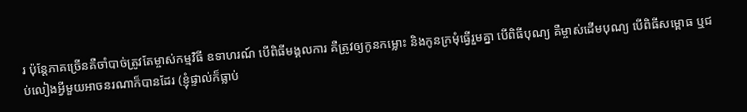រ ប៉ុន្តែភាគច្រើនគឺចាំបាច់ត្រូវតែម្ចាស់កម្មវិធី ឧទាហរណ៍ បើពិធីមង្គលការ គឺត្រូវឲ្យកូនកម្លោះ និងកូនក្រមុំធ្វើរួមគ្នា បើពិធីបុណ្យ គឺម្ចាស់ដើមបុណ្យ បើពិធីសម្ពោធ ឬជប់លៀងអ្វីមួយអាចនរណាក៏បានដែរ (ខ្ញុំផ្ទាល់ក៏ធ្លាប់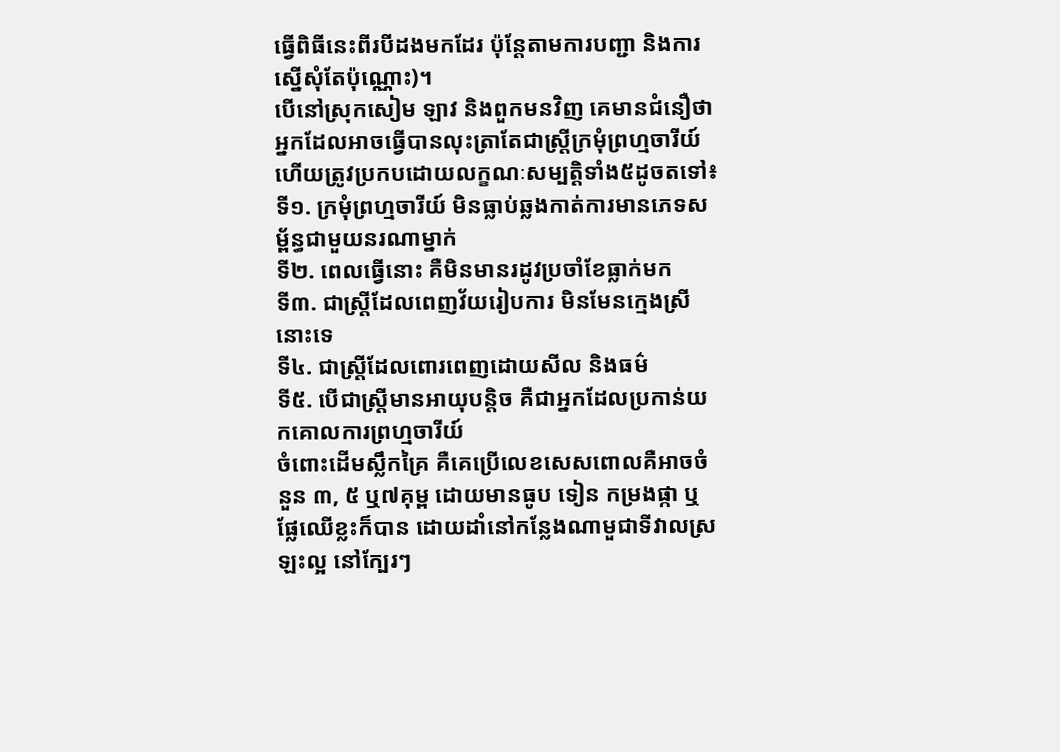ធ្វើពិធីនេះពីរបីដងមកដែរ ប៉ុន្តែតាមការបញ្ជា និងការស្នើសុំតែប៉ុណ្ណោះ)។
បើនៅស្រុកសៀម ឡាវ និងពួកមនវិញ គេមានជំនឿថាអ្នកដែលអាចធ្វើបានលុះត្រាតែជាស្រ្តីក្រមុំព្រហ្មចារីយ៍ ហើយត្រូវប្រកបដោយលក្ខណៈសម្បត្តិទាំង៥ដូចតទៅ៖
ទី១. ក្រមុំព្រហ្មចារីយ៍ មិនធ្លាប់ឆ្លងកាត់ការមានភេទសម្ព័ន្ធជាមួយនរណាម្នាក់
ទី២. ពេលធ្វើនោះ គឺមិនមានរដូវប្រចាំខែធ្លាក់មក
ទី៣. ជាស្រ្តីដែលពេញវ័យរៀបការ មិនមែនក្មេងស្រីនោះទេ
ទី៤. ជាស្រ្តីដែលពោរពេញដោយសីល និងធម៌
ទី៥. បើជាស្រ្តីមានអាយុបន្តិច គឺជាអ្នកដែលប្រកាន់យកគោលការព្រហ្មចារីយ៍
ចំពោះដើមស្លឹកគ្រៃ គឺគេប្រើលេខសេសពោលគឺអាចចំនួន ៣, ៥ ឬ៧គុម្ព ដោយមានធូប ទៀន កម្រងផ្កា ឬផ្លែឈើខ្លះក៏បាន ដោយដាំនៅកន្លែងណាមួជាទីវាលស្រឡះល្អ នៅក្បែរៗ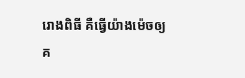រោងពិធី គឺធ្វើយ៉ាងម៉េចឲ្យគ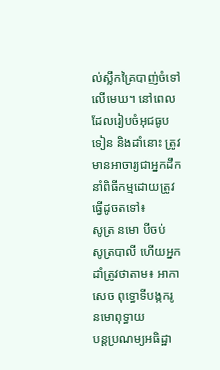ល់ស្លឹកគ្រៃបាញ់ចំទៅលើមេឃ។ នៅពេលដែលរៀបចំអុជធូប ទៀន និងដាំនោះ ត្រូវមានអាចារ្យជាអ្នកដឹកនាំពិធីកម្មដោយត្រូវធ្វើដូចតទៅ៖
សូត្រ នមោ បីចប់
សូត្របាលី ហើយអ្នកដាំត្រូវថាតាម៖ អាកាសេច ពុទ្ធោទីបង្កករូ នមោពុទ្ធាយ
បន្តប្រណម្យអធិដ្ឋា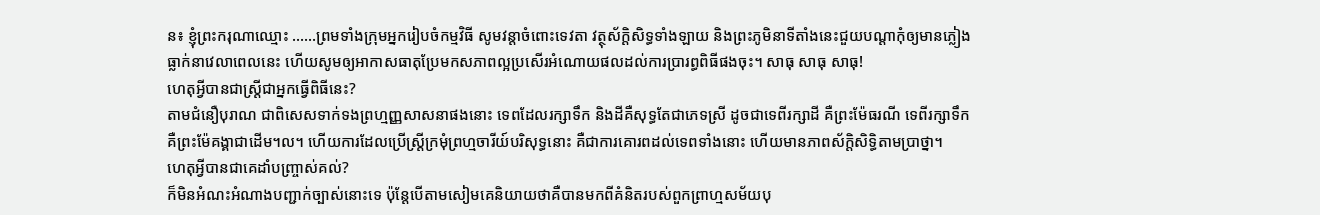ន៖ ខ្ញុំព្រះករុណាឈ្មោះ ……ព្រមទាំងក្រុមអ្នករៀបចំកម្មវិធី សូមវន្តាចំពោះទេវតា វត្ថុស័ក្តិសិទ្ធទាំងឡាយ និងព្រះភូមិនាទីតាំងនេះជួយបណ្តាកុំឲ្យមានភ្លៀងធ្លាក់នាវេលាពេលនេះ ហើយសូមឲ្យអាកាសធាតុប្រែមកសភាពល្អប្រសើរអំណោយផលដល់ការប្រារព្ធពិធីផងចុះ។ សាធុ សាធុ សាធុ!
ហេតុអ្វីបានជាស្រ្តីជាអ្នកធ្វើពិធីនេះ?
តាមជំនឿបុរាណ ជាពិសេសទាក់ទងព្រហ្មញ្ញសាសនាផងនោះ ទេពដែលរក្សាទឹក និងដីគឺសុទ្ធតែជាភេទស្រី ដូចជាទេពីរក្សាដី គឺព្រះម៉ែធរណី ទេពីរក្សាទឹកគឺព្រះម៉ែគង្គាជាដើម។ល។ ហើយការដែលប្រើស្រ្តីក្រមុំព្រហ្មចារីយ៍បរិសុទ្ធនោះ គឺជាការគោរពដល់ទេពទាំងនោះ ហើយមានភាពស័ក្តិសិទ្ធិតាមប្រាថ្នា។
ហេតុអ្វីបានជាគេដាំបញ្រ្ចាស់គល់?
ក៏មិនអំណះអំណាងបញ្ជាក់ច្បាស់នោះទេ ប៉ុន្តែបើតាមសៀមគេនិយាយថាគឺបានមកពីគំនិតរបស់ពួកព្រាហ្មសម័យបុ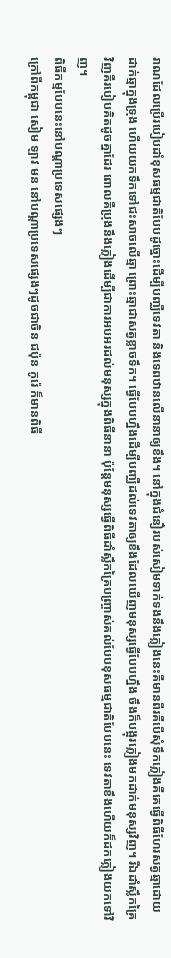រាណដែលប្រើរបៀបដាំខុសធម្មជាតិបែបដូច្នោះដើម្បីបញ្ឈឺទេវតា និងទេពឋានលើនានាឲ្យខឹង។ នៅក្នុងជំនឿរបស់សៀមទាក់ទងនឹងភ្លៀងនេះគឺមានពីរគឺបើសុំទឹកភ្លៀងគឺគេធ្វើពិធីហែរសត្វឆ្មាដោយដាក់ឆ្មាក្នុងទ្រុង ហើយយកទឹកទៅជះសាចលើឆ្មា ព្រោះឆ្មាជាសត្វខ្លាចទឹក។ ធ្វើបែបហ្នឹងដើម្បីបញ្ឈឺដល់ទេវតាឲ្យខឹងដែលឃើញមនុស្សធ្វើបែបហ្នឹង ចឹងក៏បង្អុរភ្លៀងមកដាក់មនុស្សវិញ។ រីឯដាំស្លឹកគ្រៃវិញគឺរបៀបគិតដូចគ្នាដែរ ពោលគឺប្រុងនឹងភ្លៀងដើម្បីជាការអបអរដល់មនុស្សក្នុងពិធីនានា ប៉ុន្តែមនុស្សធ្វើពិធីដាំស្លឹកគ្រៃបញ្រ្ចាស់គល់បែបខុសធម្មជាតិបែបនេះ ទេវតាខឹងហើយក៏ដកភ្លៀងយកទៅវិញ។
ពិធីកម្មបែបនេះនៅបណ្តាប្រទេសផ្សេងៗ
ក្រៅពីកម្ពុជា សៀម ឡាវ មន នៅបណ្តាប្រទេសផ្សេងៗដូចជាចិន ជប៉ុន កូរ៉េ ក៏មានពិធី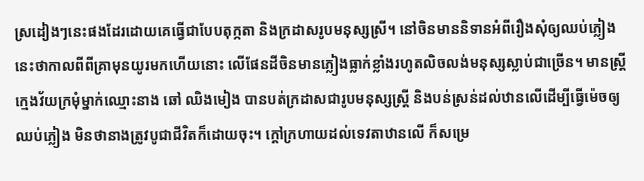ស្រដៀងៗនេះផងដែរដោយគេធ្វើជាបែបតុក្កតា និងក្រដាសរូបមនុស្សស្រី។ នៅចិនមាននិទានអំពីរឿងសុំឲ្យឈប់ភ្លៀងនេះថាកាលពីពីគ្រាមុនយូរមកហើយនោះ លើផែនដីចិនមានភ្លៀងធ្លាក់ខ្លាំងរហូតលិចលង់មនុស្សស្លាប់ជាច្រើន។ មានស្រ្តីក្មេងវ័យក្រមុំម្នាក់ឈ្មោះនាង ឆៅ ឈិងមៀង បានបត់ក្រដាសជារូបមនុស្សស្រ្តី និងបន់ស្រន់ដល់ឋានលើដើម្បីធ្វើម៉េចឲ្យឈប់ភ្លៀង មិនថានាងត្រូវបូជាជីវិតក៏ដោយចុះ។ ក្តៅក្រហាយដល់ទេវតាឋានលើ ក៏សម្រេ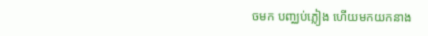ចមក បញ្ឈប់ភ្លៀង ហើយមកយកនាង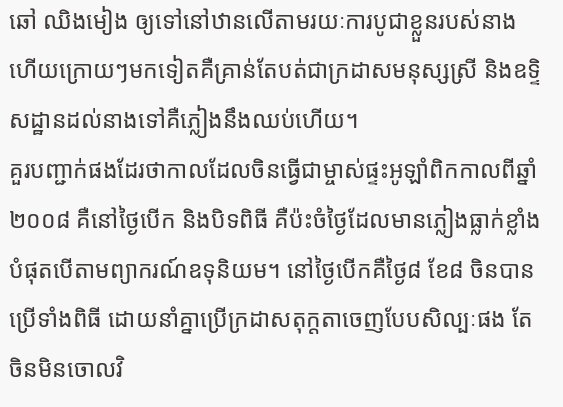ឆៅ ឈិងមៀង ឲ្យទៅនៅឋានលើតាមរយៈការបូជាខ្លួនរបស់នាង ហើយក្រោយៗមកទៀតគឺគ្រាន់តែបត់ជាក្រដាសមនុស្សស្រី និងឧទ្ទិសដ្ឋានដល់នាងទៅគឺភ្លៀងនឹងឈប់ហើយ។
គួរបញ្ជាក់ផងដែរថាកាលដែលចិនធ្វើជាម្ចាស់ផ្ទះអូឡាំពិកកាលពីឆ្នាំ២០០៨ គឺនៅថ្ងៃបើក និងបិទពិធី គឺប៉ះចំថ្ងៃដែលមានភ្លៀងធ្លាក់ខ្លាំងបំផុតបើតាមព្យាករណ៍ឧទុនិយម។ នៅថ្ងៃបើកគឺថ្ងៃ៨ ខែ៨ ចិនបានប្រើទាំងពិធី ដោយនាំគ្នាប្រើក្រដាសតុក្តតាចេញបែបសិល្បៈផង តែចិនមិនចោលវិ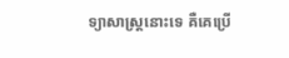ទ្យាសាស្រ្តនោះទេ គឺគេប្រើ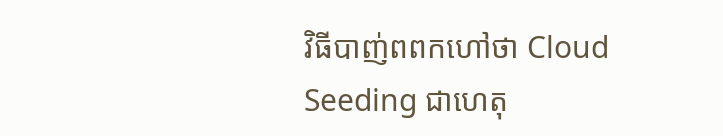វិធីបាញ់ពពកហៅថា Cloud Seeding ជាហេតុ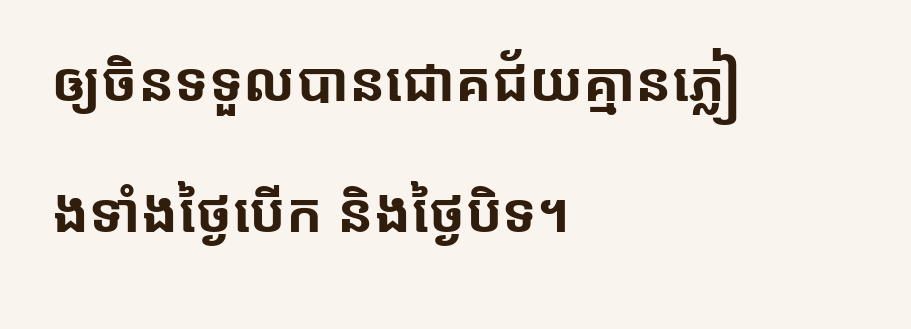ឲ្យចិនទទួលបានជោគជ័យគ្មានភ្លៀងទាំងថ្ងៃបើក និងថ្ងៃបិទ។